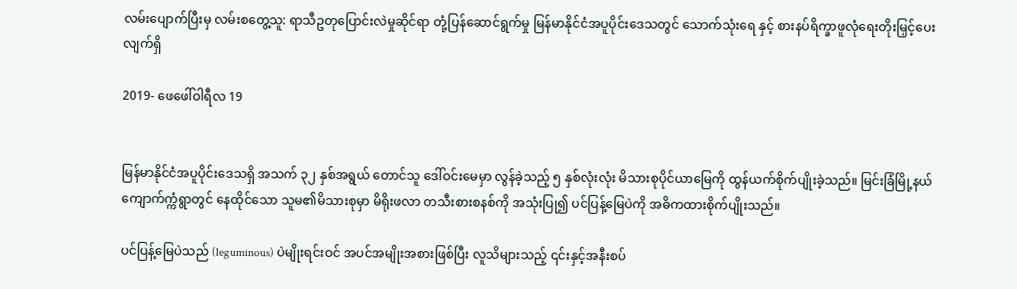လမ်းပျောက်ပြီးမှ လမ်းစတွေ့သူ: ရာသီဥတုပြောင်းလဲမှုဆိုင်ရာ တုံ့ပြန်ဆောင်ရွက်မှု မြန်မာနိုင်ငံအပူပိုင်းဒေသတွင် သောက်သုံးရေ နှင့် စားနပ်ရိက္ခာဖူလုံ‌ရေးတိုးမြှင့်ပေးလျက်ရှိ

2019- ဖေဖေါ်ဝါရီလ 19


မြန်မာနိုင်ငံအပူပိုင်းဒေသရှိ အသက် ၃၂ နှစ်အရွယ် တောင်သူ ဒေါ်ဝင်းမေမှာ လွန်ခဲ့သည့် ၅ နှစ်လုံးလုံး မိသားစုပိုင်ယာမြေကို ထွန်ယက်စိုက်ပျိုးခဲ့သည်။ မြင်းခြံမြို့နယ် ကျောက်က္ကံရွာတွင် နေထိုင်သော သူမ၏မိသားစုမှာ မိရိုးဖလာ တသီးစားစနစ်ကို အသုံးပြု၍ ပင်ပြန့်မြေပဲကို အဓိကထားစိုက်ပျိုးသည်။

ပင်ပြန့်မြေပဲသည် (leguminous) ပဲမျိုးရင်းဝင် အပင်အမျိုးအစားဖြစ်ပြီး လူသိများသည့် ၎င်းနှင့်အနီးစပ်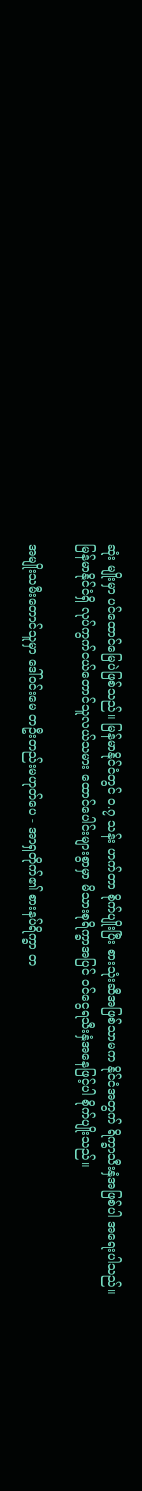ဆုံး မျိုးမှာ ပင်ထောင်မြေပဲဖြစ်သည်။ မြန်မာနိုင်ငံတွင် ၀.၇ သန်း ဟက်တာ စိုက်ပျိုးပြီး စားသုံးဆီအဖြစ်သာမက နိုင်ငံအတွက် ရိက္ခာသီးနှံအဖြစ်ပါ အရေးပါသည်။  မြန်မာနိုင်ငံရှိ လုပ်ကွက်ငယ်တောင်သူလယ်သမား ထောင်ပေါင်းများစွာမှာ မိသားစုရိက္ခာအပြင် ဝင်ငွေရသီးနှံအနေဖြင့်ပါ စိုက်ပျိုးသည်။

အမျိုးသမီးတောင်သူမှာ ဒေါ်ဝင်းမေ တဦးတည်းမဟုတ်ပေ - အာရှတိုက်၏ စားနပ်ရိက္ခာ တ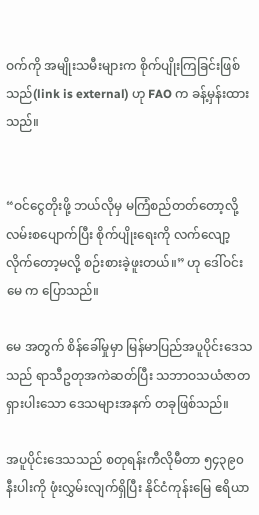ဝက်ကို အမျိုးသမီးများက စိုက်ပျိုးကြခြင်းဖြစ်သည်(link is external) ဟု FAO က ခန့်မှန်းထားသည်။


“ဝင်ငွေတိုးဖို့ ဘယ်လိုမှ မကြံစည်တတ်တော့လို့ လမ်းစပျောက်ပြီး စိုက်ပျိုးရေးကို လက်လျော့လိုက်တော့မလို့ စဉ်းစားခဲ့ဖူးတယ်။” ဟု ဒေါ်ဝင်းမေ က ပြောသည်။

မေ အတွက် စိန်ခေါ်မှုမှာ မြန်မာပြည်အပူပိုင်းဒေသသည် ရာသီဥတုအကဲဆတ်ပြီး သဘာဝသယံဇာတရှားပါးသော ဒေသများအနက် တခုဖြစ်သည်။

အပူပိုင်းဒေသသည် စတုရန်းကီလိုမီတာ ၅၄၃၉၀ နီးပါးကို ဖုံးလွှမ်းလျက်ရှိပြီး နိုင်ငံကုန်းမြေ ဧရိယာ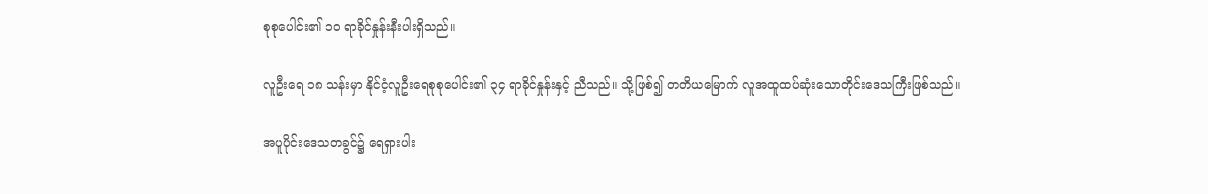စုစုပေါင်း၏ ၁၀ ရာခိုင်နှုန်းနီးပါးရှိသည်။

လူဦးရေ ၁၈ သန်းမှာ နိုင်ငံ့လူဦးရေစုစုပေါင်း၏ ၃၄ ရာခိုင်နှုန်းနှင့် ညီသည်။ သို့ဖြစ်၍ တတိယမြောက် လူအထူထပ်ဆုံးသောတိုင်းဒေသကြီးဖြစ်သည်။

အပူပိုင်းဒေသတခွင်၌ ရေရှားပါး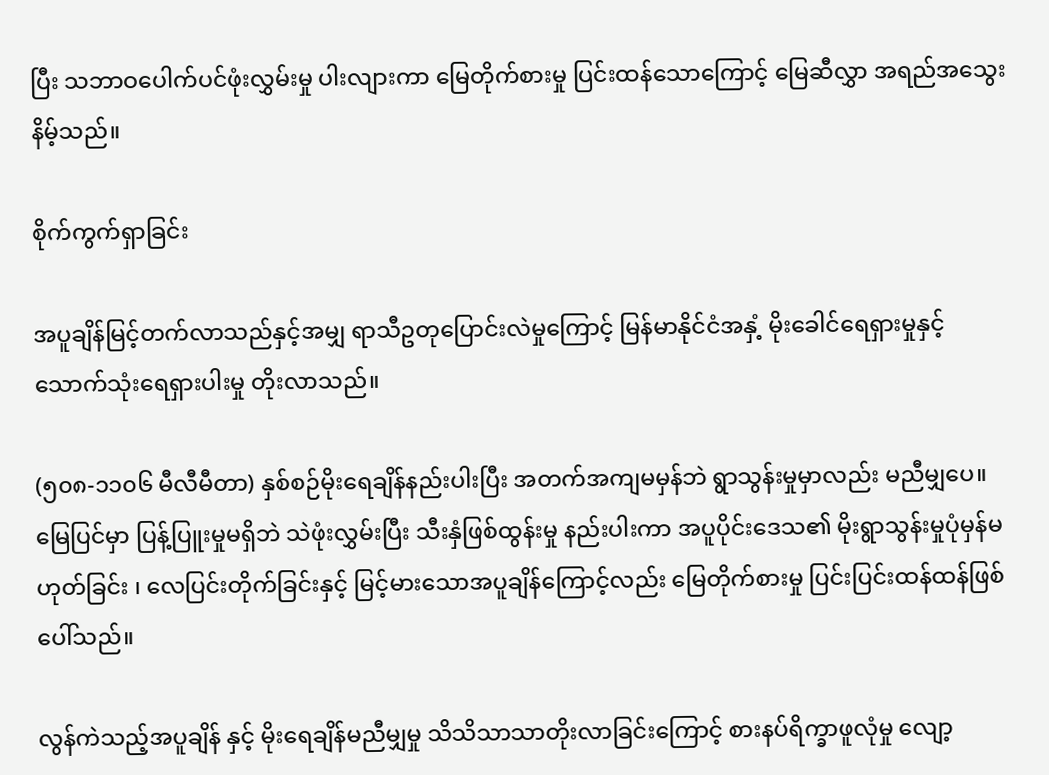ပြီး သဘာဝပေါက်ပင်ဖုံးလွှမ်းမှု ပါးလျားကာ မြေတိုက်စားမှု ပြင်းထန်သောကြောင့် မြေဆီလွှာ အရည်အသွေးနိမ့်သည်။

စိုက်ကွက်ရှာခြင်း

အပူချိန်မြင့်တက်လာသည်နှင့်အမျှ ရာသီဥတုပြောင်းလဲမှုကြောင့် မြန်မာနိုင်ငံအနှံ့ မိုးခေါင်ရေရှားမှုနှင့် သောက်သုံးရေရှားပါးမှု တိုးလာသည်။

(၅၀၈-၁၁၀၆ မီလီမီတာ) နှစ်စဉ်မိုးရေချိန်နည်းပါးပြီး အတက်အကျမမှန်ဘဲ ရွာသွန်းမှုမှာလည်း မညီမျှပေ။ မြေပြင်မှာ ပြန့်ပြူးမှုမရှိဘဲ သဲဖုံးလွှမ်းပြီး သီးနှံဖြစ်ထွန်းမှု နည်းပါးကာ အပူပိုင်းဒေသ၏ မိုးရွာသွန်းမှုပုံမှန်မဟုတ်ခြင်း ၊ လေပြင်းတိုက်ခြင်းနှင့် မြင့်မားသောအပူချိန်ကြောင့်လည်း မြေတိုက်စားမှု ပြင်းပြင်းထန်ထန်ဖြစ်ပေါ်သည်။

လွန်ကဲသည့်အပူချိန် နှင့် မိုးရေချိန်မညီမျှမှု သိသိသာသာတိုးလာခြင်းကြောင့် စားနပ်ရိက္ခာဖူလုံမှု လျော့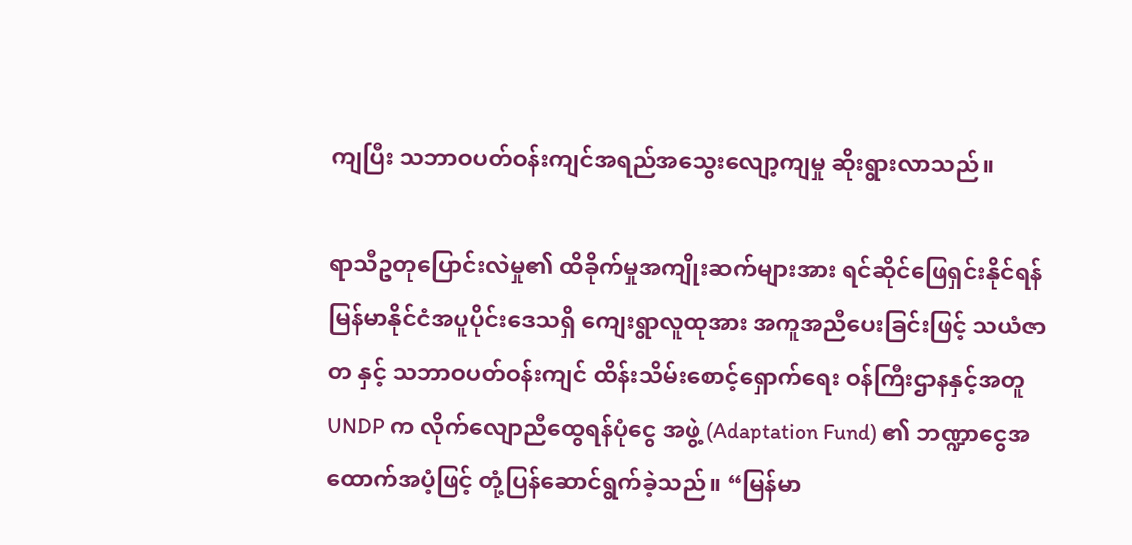ကျပြီး သဘာဝပတ်ဝန်းကျင်အရည်အသွေးလျော့ကျမှု ဆိုးရွားလာသည်။

ရာသီဥတုပြောင်းလဲမှု၏ ထိခိုက်မှုအကျိုးဆက်များအား ရင်ဆိုင်ဖြေရှင်းနိုင်ရန် မြန်မာနိုင်ငံအပူပိုင်းဒေသရှိ ကျေးရွာလူထုအား အကူအညီပေးခြင်းဖြင့် သယံဇာတ နှင့် သဘာဝပတ်ဝန်းကျင် ထိန်းသိမ်းစောင့်ရှောက်ရေး ဝန်ကြီးဌာနနှင့်အတူ UNDP က လိုက်လျောညီထွေရန်ပုံငွေ အဖွဲ့ (Adaptation Fund) ၏ ဘဏ္ဍာငွေအထောက်အပံ့ဖြင့် တုံ့ပြန်ဆောင်ရွက်ခဲ့သည်။ “မြန်မာ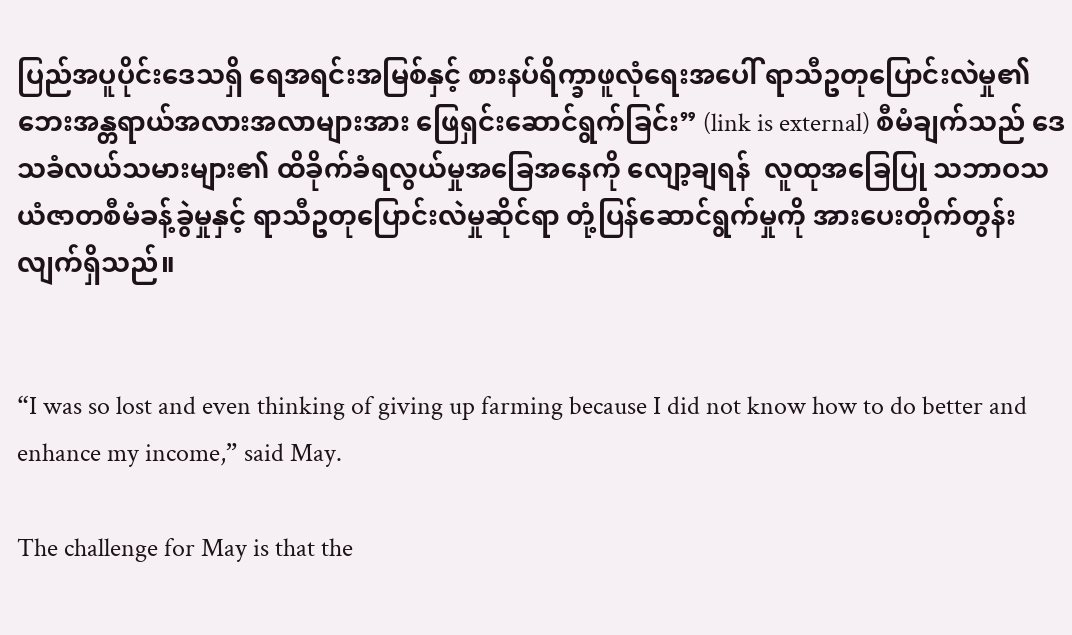ပြည်အပူပိုင်းဒေသရှိ ရေအရင်းအမြစ်နှင့် စားနပ်ရိက္ခာဖူလုံရေးအပေါ် ရာသီဥတုပြောင်းလဲမှု၏ ဘေးအန္တရာယ်အလားအလာများအား ဖြေရှင်းဆောင်ရွက်ခြင်း” (link is external) စီမံချက်သည် ဒေသခံလယ်သမားများ၏ ထိခိုက်ခံရလွယ်မှုအခြေအနေကို လျော့ချရန်  လူထုအခြေပြု သဘာဝသယံဇာတစီမံခန့်ခွဲမှုနှင့် ရာသီဥတုပြောင်းလဲမှုဆိုင်ရာ တုံ့ပြန်ဆောင်ရွက်မှုကို အားပေးတိုက်တွန်းလျက်ရှိသည်။


“I was so lost and even thinking of giving up farming because I did not know how to do better and enhance my income,” said May.

The challenge for May is that the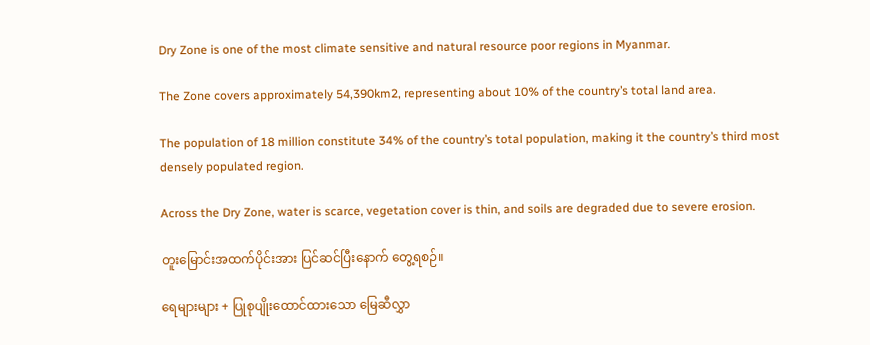Dry Zone is one of the most climate sensitive and natural resource poor regions in Myanmar.

The Zone covers approximately 54,390km2, representing about 10% of the country’s total land area.

The population of 18 million constitute 34% of the country’s total population, making it the country’s third most densely populated region.

Across the Dry Zone, water is scarce, vegetation cover is thin, and soils are degraded due to severe erosion.

တူးမြောင်းအထက်ပိုင်းအား ပြင်ဆင်ပြီးနောက် တွေ့ရစဉ်။

ရေများများ + ပြုစုပျိုးထောင်ထားသော မြေဆီလွှာ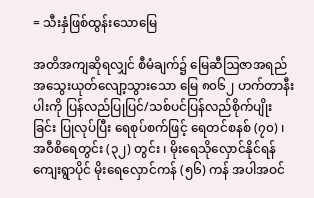= သီးနှံဖြစ်ထွန်းသောမြေ

အတိအကျဆိုရလျှင် စီမံချက်၌ မြေဆီဩဇာအရည်အသွေးယုတ်လျော့သွားသော မြေ ၈၀၆၂ ဟက်တာနီးပါးကို ပြန်လည်ပြုပြင်/သစ်ပင်ပြန်လည်စိုက်ပျိုးခြင်း ပြုလုပ်ပြီး ရေစုပ်စက်ဖြင့် ရေတင်စနစ် (၇၀) ၊ အဝီစိရေတွင်း (၃၂) တွင်း ၊ မိုးရေသိုလှောင်နိုင်ရန် ကျေးရွာပိုင် မိုးရေလှောင်ကန် (၅၆) ကန် အပါအဝင်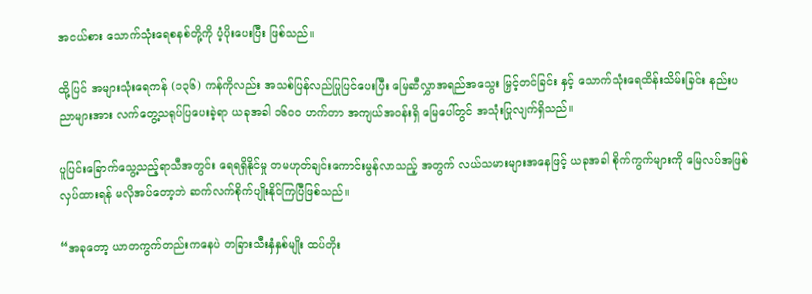အငယ်စား သောက်သုံးရေစနစ်တို့ကို ပံ့ပိုးပေးပြီး ဖြစ်သည်။

ထို့ပြင် အများသုံးရေကန် (၁၃၆) ကန်ကိုလည်း အသစ်ပြန်လည်ပြုပြင်ပေးပြီး မြေဆီလွှာအရည်အသွေး မြှင့်တင်ခြင်း နှင့် သောက်သုံးရေထိန်းသိမ်းခြင်း နည်းပညာများအား လက်တွေ့သရုပ်ပြပေးခဲ့ရာ ယခုအခါ ၁၆၀၀ ဟက်တာ အကျယ်အဝန်းရှိ မြေပေါ်တွင် အသုံးပြုလျက်ရှိသည်။

ပူပြင်းခြောက်သွေ့သည့်ရာသီအတွင်း ရေရရှိနိုင်မှု တမဟုတ်ချင်းကောင်းမွန်လာသည့် အတွက် လယ်သမားများအနေဖြင့် ယခုအခါ စိုက်ကွက်များကို မြေလပ်အဖြစ်လှပ်ထားရန် မလိုအပ်တော့ဘဲ ဆက်လက်စိုက်ပျိုးနိုင်ကြပြီဖြစ်သည်။

“အခုတော့ ယာတကွက်တည်းကနေပဲ တခြားသီးနှံနှစ်မျိုး ထပ်တိုး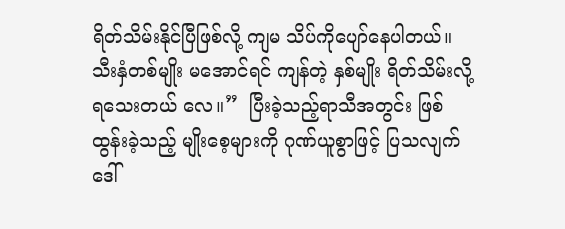ရိတ်သိမ်းနိုင်ပြီဖြစ်လို့ ကျမ သိပ်ကိုပျော်နေပါတယ်။ သီးနှံတစ်မျိုး မအောင်ရင် ကျန်တဲ့ နှစ်မျိုး ရိတ်သိမ်းလို့ရသေးတယ် လေ။”  ပြီးခဲ့သည့်ရာသီအတွင်း ဖြစ်ထွန်းခဲ့သည့် မျိုးစေ့များကို ဂုဏ်ယူစွာဖြင့် ပြသလျက် ဒေါ်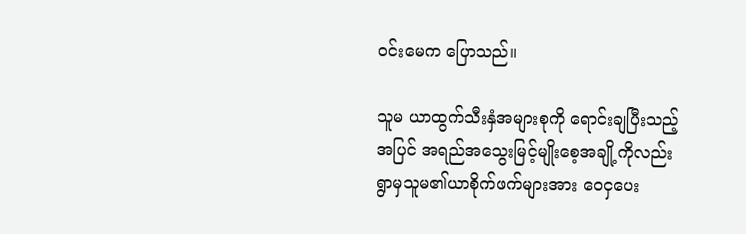ဝင်းမေက ပြောသည်။

သူမ ယာထွက်သီးနှံအများစုကို ရောင်းချပြီးသည့်အပြင် အရည်အသွေးမြင့်မျိုးစေ့အချို့ကိုလည်း ရွာမှသူမ၏ယာစိုက်ဖက်များအား ဝေငှပေး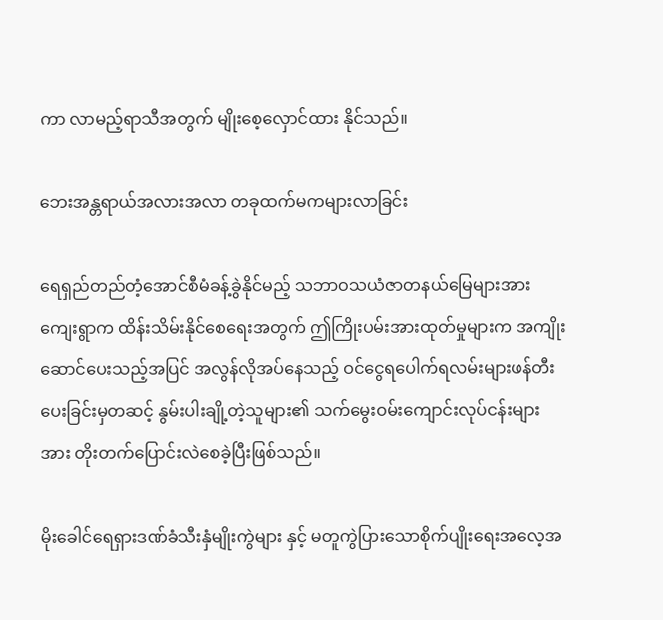ကာ လာမည့်ရာသီအတွက် မျိုးစေ့လှောင်ထား နိုင်သည်။

ဘေးအန္တရာယ်အလားအလာ တခုထက်မကများလာခြင်း

ရေရှည်တည်တံ့အောင်စီမံခန့်ခွဲနိုင်မည့် သဘာဝသယံဇာတနယ်မြေများအား ကျေးရွာက ထိန်းသိမ်းနိုင်စေရေးအတွက် ဤကြိုးပမ်းအားထုတ်မှုများက အကျိုးဆောင်ပေးသည့်အပြင် အလွန်လိုအပ်နေသည့် ဝင်ငွေရပေါက်ရလမ်းများဖန်တီးပေးခြင်းမှတဆင့် နွမ်းပါးချို့တဲ့သူများ၏ သက်မွေးဝမ်းကျောင်းလုပ်ငန်းများအား တိုးတက်ပြောင်းလဲစေခဲ့ပြီးဖြစ်သည်။

မိုးခေါင်ရေရှားဒဏ်ခံသီးနှံမျိုးကွဲများ နှင့် မတူကွဲပြားသောစိုက်ပျိုးရေးအလေ့အ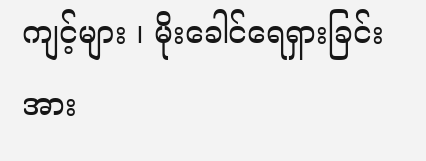ကျင့်များ ၊ မိုးခေါင်ရေရှားခြင်းအား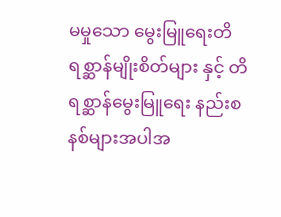မမှုသော မွေးမြူရေးတိရစ္ဆာန်မျိုးစိတ်များ နှင့် တိရစ္ဆာန်မွေးမြူရေး နည်းစနစ်များအပါအ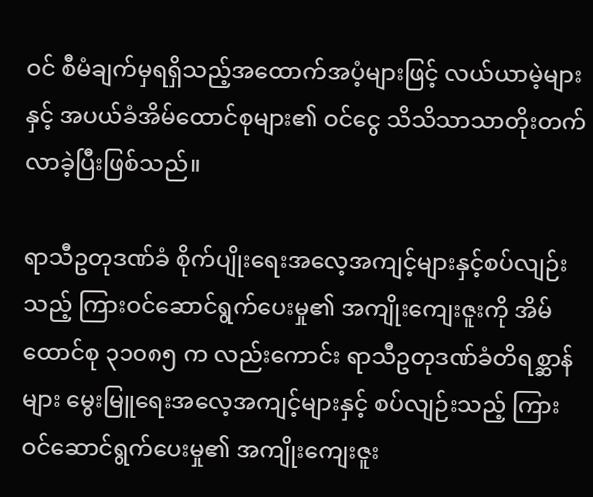ဝင် စီမံချက်မှရရှိသည့်အထောက်အပံ့များဖြင့် လယ်ယာမဲ့များနှင့် အပယ်ခံအိမ်ထောင်စုများ၏ ဝင်ငွေ သိသိသာသာတိုးတက်လာခဲ့ပြီးဖြစ်သည်။

ရာသီဥတုဒဏ်ခံ စိုက်ပျိုးရေးအလေ့အကျင့်များနှင့်စပ်လျဉ်းသည့် ကြားဝင်ဆောင်ရွက်ပေးမှု၏ အကျိုးကျေးဇူးကို အိမ်ထောင်စု ၃၁၀၈၅ က လည်းကောင်း ရာသီဥတုဒဏ်ခံတိရစ္ဆာန်များ မွေးမြူရေးအလေ့အကျင့်များနှင့် စပ်လျဉ်းသည့် ကြားဝင်ဆောင်ရွက်ပေးမှု၏ အကျိုးကျေးဇူး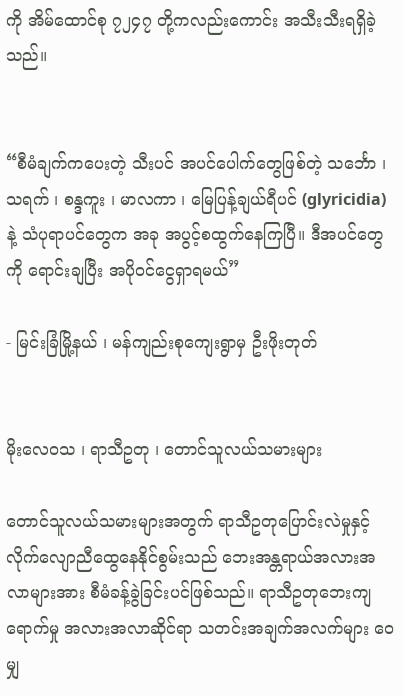ကို အိမ်ထောင်စု ၇၂၄၇ တို့ကလည်းကောင်း အသီးသီးရရှိခဲ့သည်။


“စီမံချက်ကပေးတဲ့ သီးပင် အပင်ပေါက်တွေဖြစ်တဲ့ သင်္ဘော ၊ သရက် ၊ စန္ဒကူး ၊ မာလကာ ၊ မြေပြန့်ချယ်ရီပင် (glyricidia) နဲ့ သံပုရာပင်တွေက အခု အပွင့်စထွက်နေကြပြီ။ ဒီအပင်တွေကို ရောင်းချပြီး အပိုဝင်ငွေရှာရမယ်”

- မြင်းခြံမြို့နယ် ၊ မန်ကျည်းစုကျေးရွာမှ ဦးဖိုးတုတ်


မိုးလေဝသ ၊ ရာသီဥတု ၊ တောင်သူလယ်သမားများ

တောင်သူလယ်သမားများအတွက် ရာသီဥတုပြောင်းလဲမှုနှင့် လိုက်လျောညီထွေနေနိုင်စွမ်းသည် ဘေးအန္တရာယ်အလားအလာများအား စီမံခန့်ခွဲခြင်းပင်ဖြစ်သည်။ ရာသီဥတုဘေးကျရောက်မှု အလားအလာဆိုင်ရာ သတင်းအချက်အလက်များ ဝေမျှ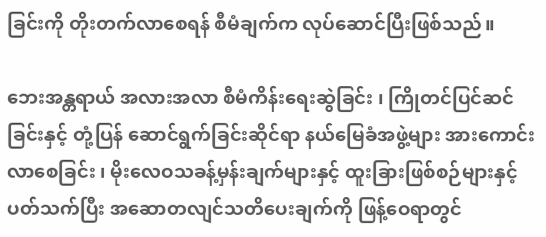ခြင်းကို တိုးတက်လာစေရန် စီမံချက်က လုပ်ဆောင်ပြီးဖြစ်သည်။

ဘေးအန္တရာယ် အလားအလာ စီမံကိန်းရေးဆွဲခြင်း ၊ ကြိုတင်ပြင်ဆင်ခြင်းနှင့် တုံ့ပြန် ဆောင်ရွက်ခြင်းဆိုင်ရာ နယ်မြေခံအဖွဲ့များ အားကောင်းလာစေခြင်း ၊ မိုးလေဝသခန့်မှန်းချက်များနှင့် ထူးခြားဖြစ်စဉ်များနှင့် ပတ်သက်ပြီး အဆောတလျင်သတိပေးချက်ကို ဖြန့်ဝေရာတွင်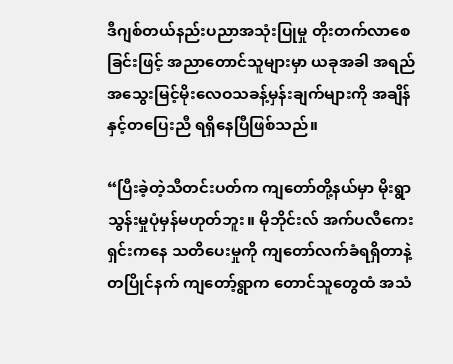ဒီဂျစ်တယ်နည်းပညာအသုံးပြုမှု တိုးတက်လာစေခြင်းဖြင့် အညာတောင်သူများမှာ ယခုအခါ အရည်အသွေးမြင့်မိုးလေဝသခန့်မှန်းချက်များကို အချိန်နှင့်တပြေးညီ ရရှိနေပြီဖြစ်သည်။

“ပြီးခဲ့တဲ့သီတင်းပတ်က ကျတော်တို့နယ်မှာ မိုးရွာသွန်းမှုပုံမှန်မဟုတ်ဘူး။ မိုဘိုင်းလ် အက်ပလီကေးရှင်းကနေ သတိပေးမှုကို ကျတော်လက်ခံရရှိတာနဲ့ တပြိုင်နက် ကျတော့်ရွာက တောင်သူတွေထံ အသံ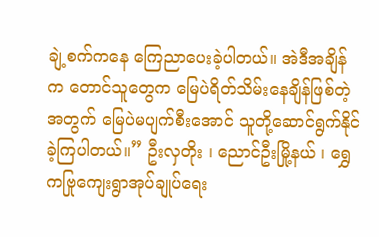ချဲ့စက်ကနေ ကြေညာပေးခဲ့ပါတယ်။ အဲဒီအချိန်က တောင်သူတွေက မြေပဲရိတ်သိမ်းနေချိန်ဖြစ်တဲ့အတွက် မြေပဲမပျက်စီးအောင် သူတို့ဆောင်ရွက်နိုင်ခဲ့ကြပါတယ်။” ဦးလှတိုး ၊ ညောင်ဦးမြို့နယ် ၊ ရွှေကဗြုကျေးရွာအုပ်ချုပ်ရေး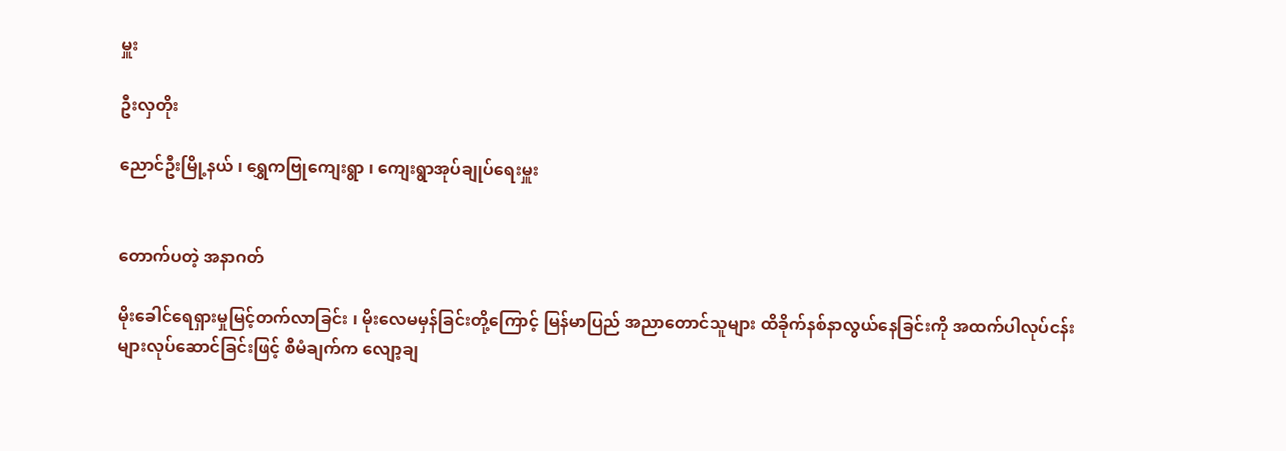မှူး

ဦးလှတိုး

ညောင်ဦးမြို့နယ် ၊ ရွှေကဗြုကျေးရွာ ၊ ကျေးရွာအုပ်ချုပ်ရေးမှူး


တောက်ပတဲ့ အနာဂတ်

မိုးခေါင်ရေရှားမှုမြင့်တက်လာခြင်း ၊ မိုးလေမမှန်ခြင်းတို့ကြောင့် မြန်မာပြည် အညာတောင်သူများ ထိခိုက်နစ်နာလွယ်နေခြင်းကို အထက်ပါလုပ်ငန်းများလုပ်ဆောင်ခြင်းဖြင့် စီမံချက်က လျော့ချ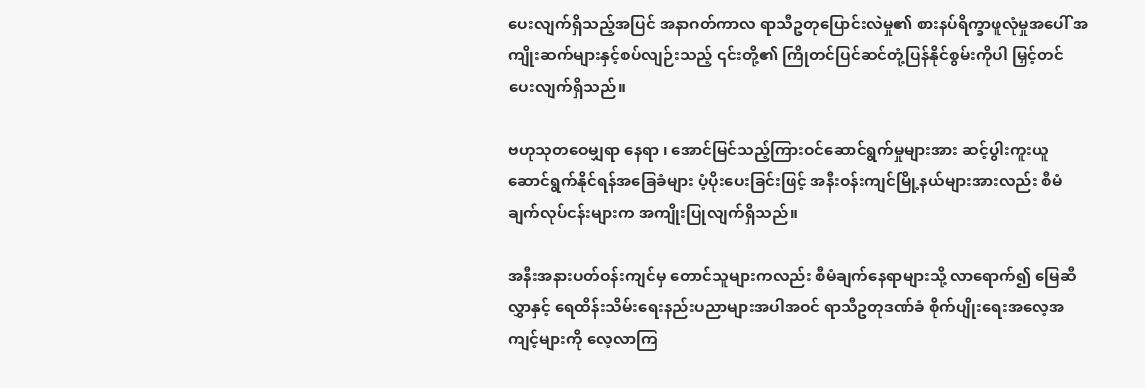ပေးလျက်ရှိသည့်အပြင် အနာဂတ်ကာလ ရာသီဥတုပြောင်းလဲမှု၏ စားနပ်ရိက္ခာဖူလုံမှုအပေါ် အကျိုးဆက်များနှင့်စပ်လျဉ်းသည့် ၎င်းတို့၏ ကြိုတင်ပြင်ဆင်တုံ့ပြန်နိုင်စွမ်းကိုပါ မြှင့်တင် ပေးလျက်ရှိသည်။

ဗဟုသုတဝေမျှရာ နေရာ ၊ အောင်မြင်သည့်ကြားဝင်ဆောင်ရွက်မှုများအား ဆင့်ပွါးကူးယူ ဆောင်ရွက်နိုင်ရန်အခြေခံများ ပံ့ပိုးပေးခြင်းဖြင့် အနီးဝန်းကျင်မြို့နယ်များအားလည်း စီမံချက်လုပ်ငန်းများက အကျိုးပြုလျက်ရှိသည်။

အနီးအနားပတ်ဝန်းကျင်မှ တောင်သူများကလည်း စီမံချက်နေရာများသို့ လာရောက်၍ မြေဆီလွှာနှင့် ရေထိန်းသိမ်းရေးနည်းပညာများအပါအဝင် ရာသီဥတုဒဏ်ခံ စိုက်ပျိုးရေးအလေ့အကျင့်များကို လေ့လာကြ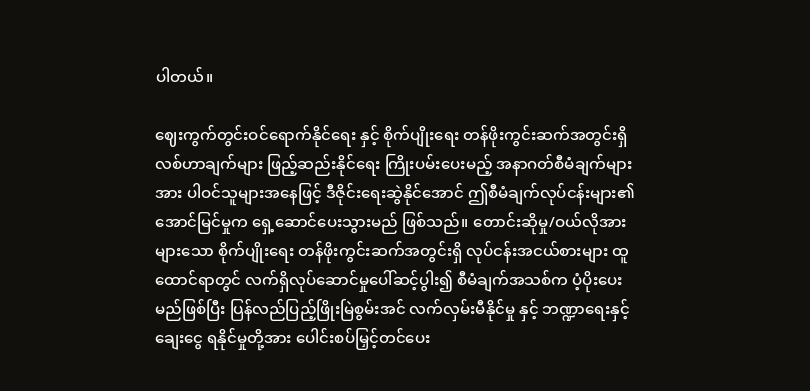ပါတယ်။

ဈေးကွက်တွင်းဝင်ရောက်နိုင်ရေး နှင့် စိုက်ပျိုးရေး တန်ဖိုးကွင်းဆက်အတွင်းရှိ လစ်ဟာချက်များ ဖြည့်ဆည်းနိုင်ရေး ကြိုးပမ်းပေးမည့် အနာဂတ်စီမံချက်များအား ပါဝင်သူများအနေဖြင့် ဒီဇိုင်းရေးဆွဲနိုင်အောင် ဤစီမံချက်လုပ်ငန်းများ၏ အောင်မြင်မှုက ရှေ့ဆောင်ပေးသွားမည် ဖြစ်သည်။ တောင်းဆိုမှု/ဝယ်လိုအားများသော စိုက်ပျိုးရေး တန်ဖိုးကွင်းဆက်အတွင်းရှိ လုပ်ငန်းအငယ်စားများ ထူထောင်ရာတွင် လက်ရှိလုပ်ဆောင်မှုပေါ်ဆင့်ပွါး၍ စီမံချက်အသစ်က ပံ့ပိုးပေးမည်ဖြစ်ပြီး ပြန်လည်ပြည့်ဖြိုးမြဲစွမ်းအင် လက်လှမ်းမီနိုင်မှု နှင့် ဘဏ္ဍာရေးနှင့်ချေးငွေ ရနိုင်မှုတို့အား ပေါင်းစပ်မြှင့်တင်ပေး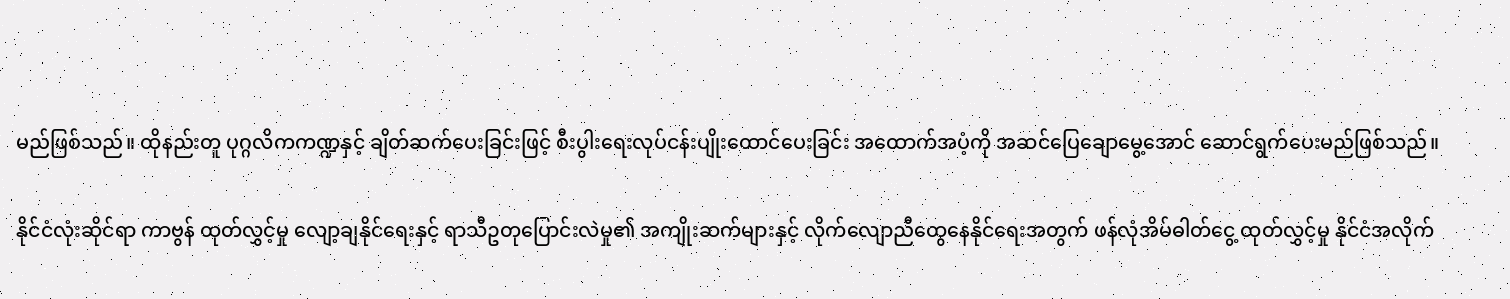မည်ဖြစ်သည်။ ထိုနည်းတူ ပုဂ္ဂလိကကဏ္ဍနှင့် ချိတ်ဆက်ပေးခြင်းဖြင့် စီးပွါးရေးလုပ်ငန်းပျိုးထောင်ပေးခြင်း အထောက်အပံ့ကို အဆင်ပြေချောမွေ့အောင် ဆောင်ရွက်ပေးမည်ဖြစ်သည်။

နိုင်ငံလုံးဆိုင်ရာ ကာဗွန် ထုတ်လွှင့်မှု လျော့ချနိုင်ရေးနှင့် ရာသီဥတုပြောင်းလဲမှု၏ အကျိုးဆက်များနှင့် လိုက်လျောညီထွေနေနိုင်ရေးအတွက် ဖန်လုံအိမ်ဓါတ်ငွေ့ ထုတ်လွှင့်မှု နိုင်ငံအလိုက်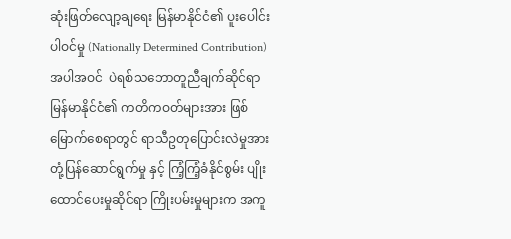ဆုံးဖြတ်လျော့ချရေး မြန်မာနိုင်ငံ၏ ပူးပေါင်းပါဝင်မှု (Nationally Determined Contribution) အပါအဝင်  ပဲရစ်သဘောတူညီချက်ဆိုင်ရာ မြန်မာနိုင်ငံ၏ ကတိကဝတ်များအား ဖြစ်မြောက်စေရာတွင် ရာသီဥတုပြောင်းလဲမှုအား တုံ့ပြန်ဆောင်ရွက်မှု နှင့် ကြံ့ကြံ့ခံနိုင်စွမ်း ပျိုးထောင်ပေးမှုဆိုင်ရာ ကြိုးပမ်းမှုများက အကူ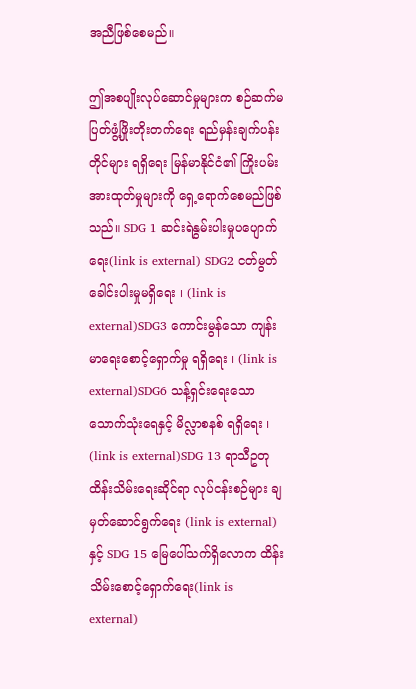အညီဖြစ်စေမည်။

ဤအစပျိုးလုပ်ဆောင်မှုများက စဉ်ဆက်မပြတ်ဖွံ့ဖြိုးတိုးတက်ရေး ရည်မှန်းချက်ပန်းတိုင်များ ရရှိရေး မြန်မာနိုင်ငံ၏ ကြိုးပမ်းအားထုတ်မှုများကို ရှေ့ရောက်စေမည်ဖြစ်သည်။ SDG 1 ဆင်းရဲနွမ်းပါးမှုပပျောက်ရေး(link is external) SDG2 ငတ်မွတ်ခေါင်းပါးမှုမရှိရေး ၊ (link is external)SDG3 ကောင်းမွန်သော ကျန်းမာရေးစောင့်ရှောက်မှု ရရှိရေး ၊ (link is external)SDG6 သန့်ရှင်းရေးသော သောက်သုံးရေနှင့် မိလ္လာစနစ် ရရှိရေး ၊ (link is external)SDG 13 ရာသီဥတုထိန်းသိမ်းရေးဆိုင်ရာ လုပ်ငန်းစဉ်များ ချမှတ်ဆောင်ရွက်ရေး (link is external)နှင့် SDG 15 မြေပေါ်သက်ရှိလောက ထိန်းသိမ်းစောင့်ရှောက်ရေး(link is external)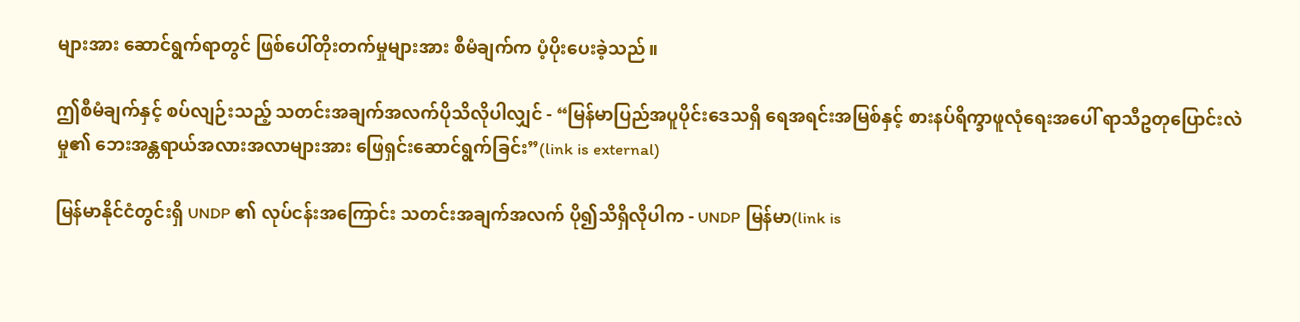များအား ဆောင်ရွက်ရာတွင် ဖြစ်ပေါ်တိုးတက်မှုများအား စီမံချက်က ပံ့ပိုးပေးခဲ့သည်။

ဤစီမံချက်နှင့် စပ်လျဉ်းသည့် သတင်းအချက်အလက်ပိုသိလိုပါလျှင် - “မြန်မာပြည်အပူပိုင်းဒေသရှိ ရေအရင်းအမြစ်နှင့် စားနပ်ရိက္ခာဖူလုံရေးအပေါ် ရာသီဥတုပြောင်းလဲမှု၏ ဘေးအန္တရာယ်အလားအလာများအား ဖြေရှင်းဆောင်ရွက်ခြင်း”(link is external)

မြန်မာနိုင်ငံတွင်းရှိ UNDP ၏ လုပ်ငန်းအကြောင်း သတင်းအချက်အလက် ပို၍သိရှိလိုပါက - UNDP မြန်မာ(link is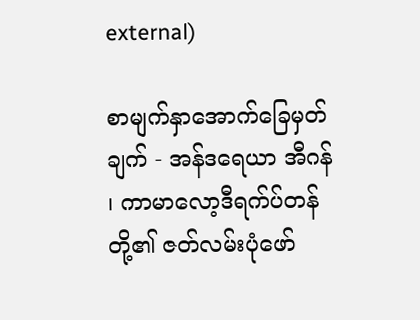external)

စာမျက်နှာအောက်ခြေမှတ်ချက် - အန်ဒရေယာ အီဂန် ၊ ကာမာလော့ဒီရက်ပ်တန်တို့၏ ဇတ်လမ်းပုံဖော်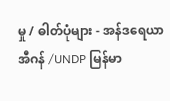မှု / ဓါတ်ပုံများ - အန်ဒရေယာ အီဂန် /UNDP မြန်မာ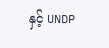နှင့် UNDP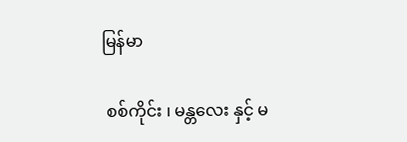မြန်မာ

 စစ်ကိုင်း ၊ မန္တလေး နှင့် မ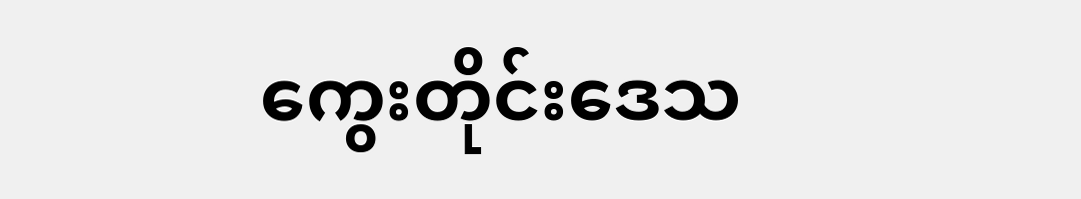ကွေးတိုင်းဒေသ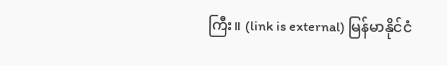ကြီး။ (link is external) မြန်မာနိုင်ငံ